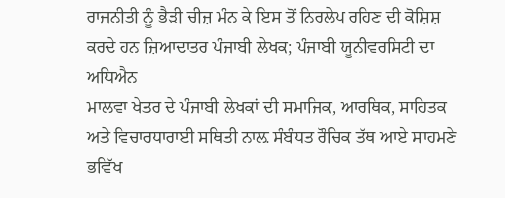ਰਾਜਨੀਤੀ ਨੂੰ ਭੈੜੀ ਚੀਜ਼ ਮੰਨ ਕੇ ਇਸ ਤੋਂ ਨਿਰਲੇਪ ਰਹਿਣ ਦੀ ਕੋਸ਼ਿਸ਼ ਕਰਦੇ ਹਨ ਜ਼ਿਆਦਾਤਰ ਪੰਜਾਬੀ ਲੇਖਕ; ਪੰਜਾਬੀ ਯੂਨੀਵਰਸਿਟੀ ਦਾ ਅਧਿਐਨ
ਮਾਲਵਾ ਖੇਤਰ ਦੇ ਪੰਜਾਬੀ ਲੇਖਕਾਂ ਦੀ ਸਮਾਜਿਕ, ਆਰਥਿਕ, ਸਾਹਿਤਕ ਅਤੇ ਵਿਚਾਰਧਾਰਾਈ ਸਥਿਤੀ ਨਾਲ਼ ਸੰਬੰਧਤ ਰੌਚਿਕ ਤੱਥ ਆਏ ਸਾਹਮਣੇ
ਭਵਿੱਖ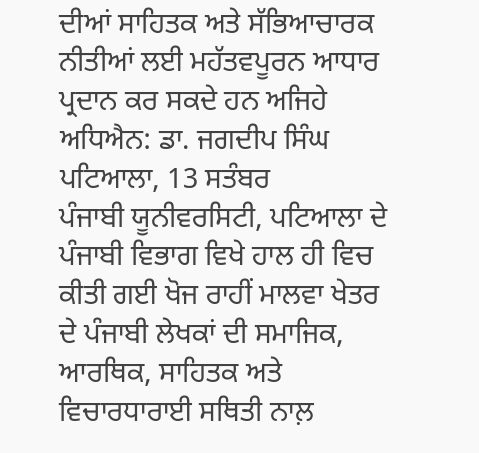ਦੀਆਂ ਸਾਹਿਤਕ ਅਤੇ ਸੱਭਿਆਚਾਰਕ ਨੀਤੀਆਂ ਲਈ ਮਹੱਤਵਪੂਰਨ ਆਧਾਰ ਪ੍ਰਦਾਨ ਕਰ ਸਕਦੇ ਹਨ ਅਜਿਹੇ ਅਧਿਐਨ: ਡਾ. ਜਗਦੀਪ ਸਿੰਘ
ਪਟਿਆਲਾ, 13 ਸਤੰਬਰ
ਪੰਜਾਬੀ ਯੂਨੀਵਰਸਿਟੀ, ਪਟਿਆਲਾ ਦੇ ਪੰਜਾਬੀ ਵਿਭਾਗ ਵਿਖੇ ਹਾਲ ਹੀ ਵਿਚ ਕੀਤੀ ਗਈ ਖੋਜ ਰਾਹੀਂ ਮਾਲਵਾ ਖੇਤਰ ਦੇ ਪੰਜਾਬੀ ਲੇਖਕਾਂ ਦੀ ਸਮਾਜਿਕ, ਆਰਥਿਕ, ਸਾਹਿਤਕ ਅਤੇ ਵਿਚਾਰਧਾਰਾਈ ਸਥਿਤੀ ਨਾਲ਼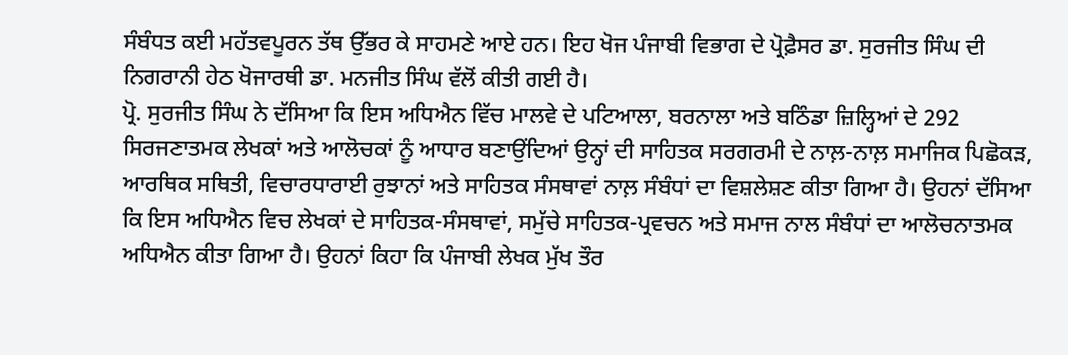ਸੰਬੰਧਤ ਕਈ ਮਹੱਤਵਪੂਰਨ ਤੱਥ ਉੱਭਰ ਕੇ ਸਾਹਮਣੇ ਆਏ ਹਨ। ਇਹ ਖੋਜ ਪੰਜਾਬੀ ਵਿਭਾਗ ਦੇ ਪ੍ਰੋਫ਼ੈਸਰ ਡਾ. ਸੁਰਜੀਤ ਸਿੰਘ ਦੀ ਨਿਗਰਾਨੀ ਹੇਠ ਖੋਜਾਰਥੀ ਡਾ. ਮਨਜੀਤ ਸਿੰਘ ਵੱਲੋਂ ਕੀਤੀ ਗਈ ਹੈ।
ਪ੍ਰੋ. ਸੁਰਜੀਤ ਸਿੰਘ ਨੇ ਦੱਸਿਆ ਕਿ ਇਸ ਅਧਿਐਨ ਵਿੱਚ ਮਾਲਵੇ ਦੇ ਪਟਿਆਲਾ, ਬਰਨਾਲਾ ਅਤੇ ਬਠਿੰਡਾ ਜ਼ਿਲ੍ਹਿਆਂ ਦੇ 292 ਸਿਰਜਣਾਤਮਕ ਲੇਖਕਾਂ ਅਤੇ ਆਲੋਚਕਾਂ ਨੂੰ ਆਧਾਰ ਬਣਾਉਂਦਿਆਂ ਉਨ੍ਹਾਂ ਦੀ ਸਾਹਿਤਕ ਸਰਗਰਮੀ ਦੇ ਨਾਲ਼-ਨਾਲ਼ ਸਮਾਜਿਕ ਪਿਛੋਕੜ, ਆਰਥਿਕ ਸਥਿਤੀ, ਵਿਚਾਰਧਾਰਾਈ ਰੁਝਾਨਾਂ ਅਤੇ ਸਾਹਿਤਕ ਸੰਸਥਾਵਾਂ ਨਾਲ਼ ਸੰਬੰਧਾਂ ਦਾ ਵਿਸ਼ਲੇਸ਼ਣ ਕੀਤਾ ਗਿਆ ਹੈ। ਉਹਨਾਂ ਦੱਸਿਆ ਕਿ ਇਸ ਅਧਿਐਨ ਵਿਚ ਲੇਖਕਾਂ ਦੇ ਸਾਹਿਤਕ-ਸੰਸਥਾਵਾਂ, ਸਮੁੱਚੇ ਸਾਹਿਤਕ-ਪ੍ਰਵਚਨ ਅਤੇ ਸਮਾਜ ਨਾਲ ਸੰਬੰਧਾਂ ਦਾ ਆਲੋਚਨਾਤਮਕ ਅਧਿਐਨ ਕੀਤਾ ਗਿਆ ਹੈ। ਉਹਨਾਂ ਕਿਹਾ ਕਿ ਪੰਜਾਬੀ ਲੇਖਕ ਮੁੱਖ ਤੌਰ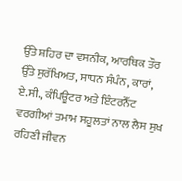ਉੱਤੇ ਸ਼ਹਿਰ ਦਾ ਵਸਨੀਕ, ਆਰਥਿਕ ਤੌਰ ਉੱਤੇ ਸੁਰੱਖਿਅਤ, ਸਾਧਨ ਸੰਪੰਨ, ਕਾਰਾਂ, ਏ.ਸੀ., ਕੰਪਿਊਟਰ ਅਤੇ ਇੰਟਰਨੈੱਟ ਵਰਗੀਆਂ ਤਮਾਮ ਸਹੂਲਤਾਂ ਨਾਲ ਲੈਸ ਸੁਖ ਰਹਿਣੀ ਜੀਵਨ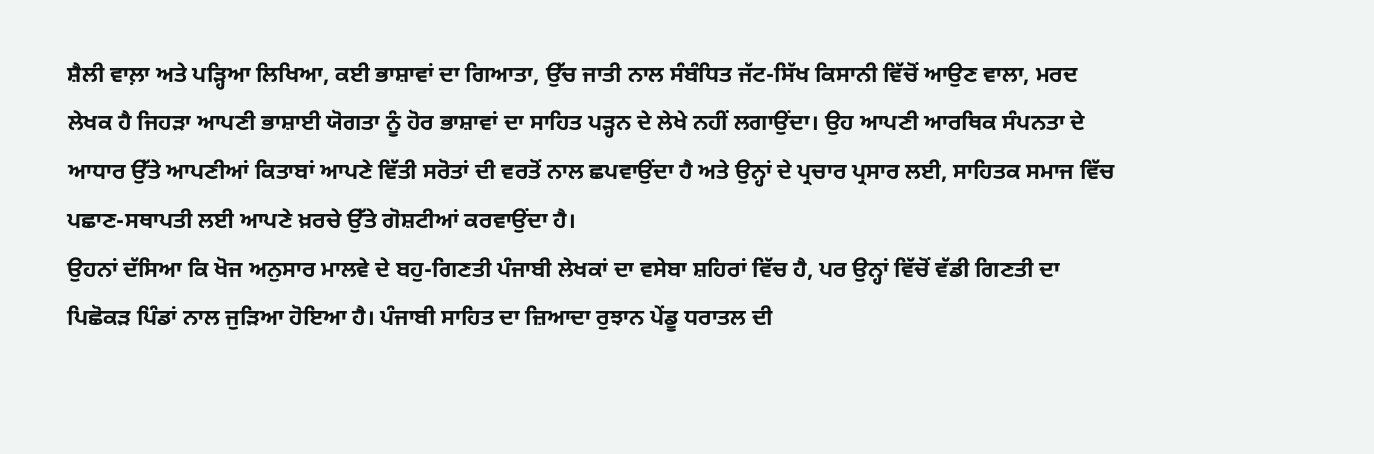ਸ਼ੈਲੀ ਵਾਲ਼ਾ ਅਤੇ ਪੜ੍ਹਿਆ ਲਿਖਿਆ, ਕਈ ਭਾਸ਼ਾਵਾਂ ਦਾ ਗਿਆਤਾ, ਉੱਚ ਜਾਤੀ ਨਾਲ ਸੰਬੰਧਿਤ ਜੱਟ-ਸਿੱਖ ਕਿਸਾਨੀ ਵਿੱਚੋਂ ਆਉਣ ਵਾਲਾ, ਮਰਦ ਲੇਖਕ ਹੈ ਜਿਹੜਾ ਆਪਣੀ ਭਾਸ਼ਾਈ ਯੋਗਤਾ ਨੂੰ ਹੋਰ ਭਾਸ਼ਾਵਾਂ ਦਾ ਸਾਹਿਤ ਪੜ੍ਹਨ ਦੇ ਲੇਖੇ ਨਹੀਂ ਲਗਾਉਂਦਾ। ਉਹ ਆਪਣੀ ਆਰਥਿਕ ਸੰਪਨਤਾ ਦੇ ਆਧਾਰ ਉੱਤੇ ਆਪਣੀਆਂ ਕਿਤਾਬਾਂ ਆਪਣੇ ਵਿੱਤੀ ਸਰੋਤਾਂ ਦੀ ਵਰਤੋਂ ਨਾਲ ਛਪਵਾਉਂਦਾ ਹੈ ਅਤੇ ਉਨ੍ਹਾਂ ਦੇ ਪ੍ਰਚਾਰ ਪ੍ਰਸਾਰ ਲਈ, ਸਾਹਿਤਕ ਸਮਾਜ ਵਿੱਚ ਪਛਾਣ-ਸਥਾਪਤੀ ਲਈ ਆਪਣੇ ਖ਼ਰਚੇ ਉੱਤੇ ਗੋਸ਼ਟੀਆਂ ਕਰਵਾਉਂਦਾ ਹੈ।
ਉਹਨਾਂ ਦੱਸਿਆ ਕਿ ਖੋਜ ਅਨੁਸਾਰ ਮਾਲਵੇ ਦੇ ਬਹੁ-ਗਿਣਤੀ ਪੰਜਾਬੀ ਲੇਖਕਾਂ ਦਾ ਵਸੇਬਾ ਸ਼ਹਿਰਾਂ ਵਿੱਚ ਹੈ, ਪਰ ਉਨ੍ਹਾਂ ਵਿੱਚੋਂ ਵੱਡੀ ਗਿਣਤੀ ਦਾ ਪਿਛੋਕੜ ਪਿੰਡਾਂ ਨਾਲ ਜੁੜਿਆ ਹੋਇਆ ਹੈ। ਪੰਜਾਬੀ ਸਾਹਿਤ ਦਾ ਜ਼ਿਆਦਾ ਰੁਝਾਨ ਪੇਂਡੂ ਧਰਾਤਲ ਦੀ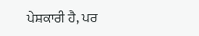ਪੇਸ਼ਕਾਰੀ ਹੈ, ਪਰ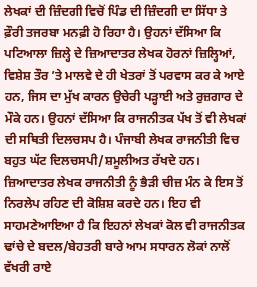ਲੇਖਕਾਂ ਦੀ ਜ਼ਿੰਦਗੀ ਵਿਚੋਂ ਪਿੰਡ ਦੀ ਜ਼ਿੰਦਗੀ ਦਾ ਸਿੱਧਾ ਤੇ ਫ਼ੌਰੀ ਤਜਰਬਾ ਮਨਫ਼ੀ ਹੋ ਰਿਹਾ ਹੈ। ਉਹਨਾਂ ਦੱਸਿਆ ਕਿ ਪਟਿਆਲਾ ਜ਼ਿਲ੍ਹੇ ਦੇ ਜ਼ਿਆਦਾਤਰ ਲੇਖਕ ਹੋਰਨਾਂ ਜ਼ਿਲ੍ਹਿਆਂ, ਵਿਸ਼ੇਸ਼ ਤੌਰ ’ਤੇ ਮਾਲਵੇ ਦੇ ਹੀ ਖੇਤਰਾਂ ਤੋਂ ਪਰਵਾਸ ਕਰ ਕੇ ਆਏ ਹਨ, ਜਿਸ ਦਾ ਮੁੱਖ ਕਾਰਨ ਉਚੇਰੀ ਪੜ੍ਹਾਈ ਅਤੇ ਰੁਜ਼ਗਾਰ ਦੇ ਮੌਕੇ ਹਨ। ਉਹਨਾਂ ਦੱਸਿਆ ਕਿ ਰਾਜਨੀਤਕ ਪੱਖ ਤੋਂ ਵੀ ਲੇਖਕਾਂ ਦੀ ਸਥਿਤੀ ਦਿਲਚਸਪ ਹੈ। ਪੰਜਾਬੀ ਲੇਖਕ ਰਾਜਨੀਤੀ ਵਿਚ ਬਹੁਤ ਘੱਟ ਦਿਲਚਸਪੀ/ਸ਼ਮੂਲੀਅਤ ਰੱਖਦੇ ਹਨ। ਜ਼ਿਆਦਾਤਰ ਲੇਖਕ ਰਾਜਨੀਤੀ ਨੂੰ ਭੈੜੀ ਚੀਜ਼ ਮੰਨ ਕੇ ਇਸ ਤੋਂ ਨਿਰਲੇਪ ਰਹਿਣ ਦੀ ਕੋਸ਼ਿਸ਼ ਕਰਦੇ ਹਨ। ਇਹ ਵੀ ਸਾਹਮਣੇਆਇਆ ਹੈ ਕਿ ਇਹਨਾਂ ਲੇਖਕਾਂ ਕੋਲ ਵੀ ਰਾਜਨੀਤਕ ਢਾਂਚੇ ਦੇ ਬਦਲ/ਬੇਹਤਰੀ ਬਾਰੇ ਆਮ ਸਧਾਰਨ ਲੋਕਾਂ ਨਾਲੋਂ ਵੱਖਰੀ ਰਾਏ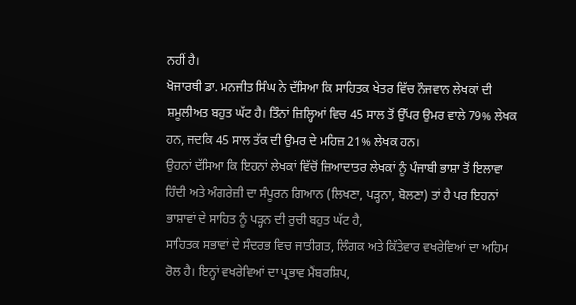ਨਹੀਂ ਹੈ।
ਖੋਜਾਰਥੀ ਡਾ. ਮਨਜੀਤ ਸਿੰਘ ਨੇ ਦੱਸਿਆ ਕਿ ਸਾਹਿਤਕ ਖੇਤਰ ਵਿੱਚ ਨੌਜਵਾਨ ਲੇਖਕਾਂ ਦੀ ਸ਼ਮੂਲੀਅਤ ਬਹੁਤ ਘੱਟ ਹੈ। ਤਿੰਨਾਂ ਜ਼ਿਲ੍ਹਿਆਂ ਵਿਚ 45 ਸਾਲ ਤੋਂ ਉੱਪਰ ਉਮਰ ਵਾਲੇ 79% ਲੇਖਕ ਹਨ, ਜਦਕਿ 45 ਸਾਲ ਤੱਕ ਦੀ ਉਮਰ ਦੇ ਮਹਿਜ਼ 21% ਲੇਖਕ ਹਨ।
ਉਹਨਾਂ ਦੱਸਿਆ ਕਿ ਇਹਨਾਂ ਲੇਖਕਾਂ ਵਿੱਚੋਂ ਜ਼ਿਆਦਾਤਰ ਲੇਖਕਾਂ ਨੂੰ ਪੰਜਾਬੀ ਭਾਸ਼ਾ ਤੋਂ ਇਲਾਵਾ ਹਿੰਦੀ ਅਤੇ ਅੰਗਰੇਜ਼ੀ ਦਾ ਸੰਪੂਰਨ ਗਿਆਨ (ਲਿਖਣਾ, ਪੜ੍ਹਨਾ, ਬੋਲਣਾ) ਤਾਂ ਹੈ ਪਰ ਇਹਨਾਂ ਭਾਸ਼ਾਵਾਂ ਦੇ ਸਾਹਿਤ ਨੂੰ ਪੜ੍ਹਨ ਦੀ ਰੁਚੀ ਬਹੁਤ ਘੱਟ ਹੈ,
ਸਾਹਿਤਕ ਸਭਾਵਾਂ ਦੇ ਸੰਦਰਭ ਵਿਚ ਜਾਤੀਗਤ, ਲਿੰਗਕ ਅਤੇ ਕਿੱਤੇਵਾਰ ਵਖਰੇਵਿਆਂ ਦਾ ਅਹਿਮ ਰੋਲ ਹੈ। ਇਨ੍ਹਾਂ ਵਖਰੇਵਿਆਂ ਦਾ ਪ੍ਰਭਾਵ ਮੈਂਬਰਸ਼ਿਪ,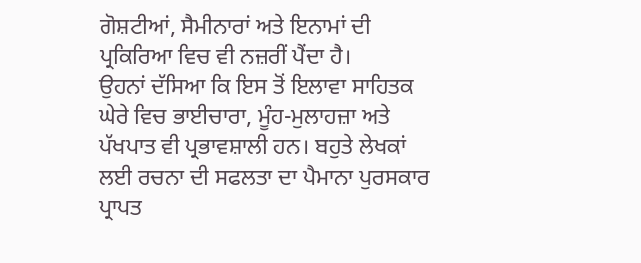ਗੋਸ਼ਟੀਆਂ, ਸੈਮੀਨਾਰਾਂ ਅਤੇ ਇਨਾਮਾਂ ਦੀ ਪ੍ਰਕਿਰਿਆ ਵਿਚ ਵੀ ਨਜ਼ਰੀਂ ਪੈਂਦਾ ਹੈ।
ਉਹਨਾਂ ਦੱਸਿਆ ਕਿ ਇਸ ਤੋਂ ਇਲਾਵਾ ਸਾਹਿਤਕ ਘੇਰੇ ਵਿਚ ਭਾਈਚਾਰਾ, ਮੂੰਹ-ਮੁਲਾਹਜ਼ਾ ਅਤੇ ਪੱਖਪਾਤ ਵੀ ਪ੍ਰਭਾਵਸ਼ਾਲੀ ਹਨ। ਬਹੁਤੇ ਲੇਖਕਾਂ ਲਈ ਰਚਨਾ ਦੀ ਸਫਲਤਾ ਦਾ ਪੈਮਾਨਾ ਪੁਰਸਕਾਰ ਪ੍ਰਾਪਤ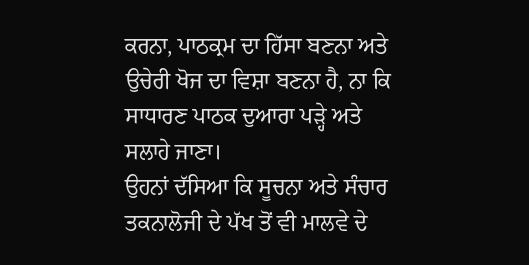ਕਰਨਾ, ਪਾਠਕ੍ਰਮ ਦਾ ਹਿੱਸਾ ਬਣਨਾ ਅਤੇ ਉਚੇਰੀ ਖੋਜ ਦਾ ਵਿਸ਼ਾ ਬਣਨਾ ਹੈ, ਨਾ ਕਿ ਸਾਧਾਰਣ ਪਾਠਕ ਦੁਆਰਾ ਪੜ੍ਹੇ ਅਤੇ ਸਲਾਹੇ ਜਾਣਾ।
ਉਹਨਾਂ ਦੱਸਿਆ ਕਿ ਸੂਚਨਾ ਅਤੇ ਸੰਚਾਰ ਤਕਨਾਲੋਜੀ ਦੇ ਪੱਖ ਤੋਂ ਵੀ ਮਾਲਵੇ ਦੇ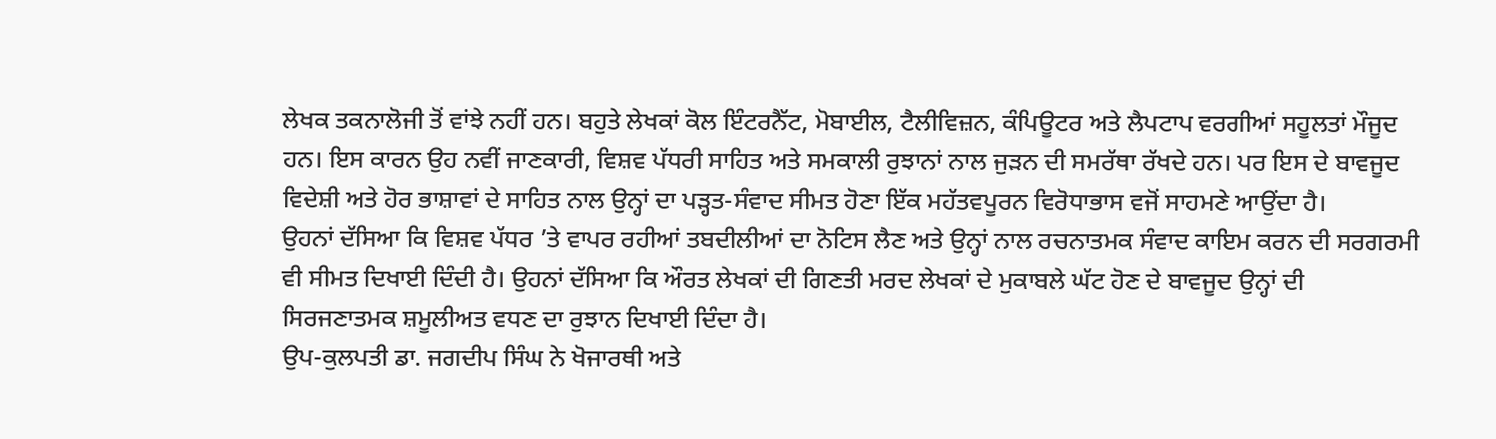ਲੇਖਕ ਤਕਨਾਲੋਜੀ ਤੋਂ ਵਾਂਝੇ ਨਹੀਂ ਹਨ। ਬਹੁਤੇ ਲੇਖਕਾਂ ਕੋਲ ਇੰਟਰਨੈੱਟ, ਮੋਬਾਈਲ, ਟੈਲੀਵਿਜ਼ਨ, ਕੰਪਿਊਟਰ ਅਤੇ ਲੈਪਟਾਪ ਵਰਗੀਆਂ ਸਹੂਲਤਾਂ ਮੌਜੂਦ ਹਨ। ਇਸ ਕਾਰਨ ਉਹ ਨਵੀਂ ਜਾਣਕਾਰੀ, ਵਿਸ਼ਵ ਪੱਧਰੀ ਸਾਹਿਤ ਅਤੇ ਸਮਕਾਲੀ ਰੁਝਾਨਾਂ ਨਾਲ ਜੁੜਨ ਦੀ ਸਮਰੱਥਾ ਰੱਖਦੇ ਹਨ। ਪਰ ਇਸ ਦੇ ਬਾਵਜੂਦ ਵਿਦੇਸ਼ੀ ਅਤੇ ਹੋਰ ਭਾਸ਼ਾਵਾਂ ਦੇ ਸਾਹਿਤ ਨਾਲ ਉਨ੍ਹਾਂ ਦਾ ਪੜ੍ਹਤ-ਸੰਵਾਦ ਸੀਮਤ ਹੋਣਾ ਇੱਕ ਮਹੱਤਵਪੂਰਨ ਵਿਰੋਧਾਭਾਸ ਵਜੋਂ ਸਾਹਮਣੇ ਆਉਂਦਾ ਹੈ।
ਉਹਨਾਂ ਦੱਸਿਆ ਕਿ ਵਿਸ਼ਵ ਪੱਧਰ ’ਤੇ ਵਾਪਰ ਰਹੀਆਂ ਤਬਦੀਲੀਆਂ ਦਾ ਨੋਟਿਸ ਲੈਣ ਅਤੇ ਉਨ੍ਹਾਂ ਨਾਲ ਰਚਨਾਤਮਕ ਸੰਵਾਦ ਕਾਇਮ ਕਰਨ ਦੀ ਸਰਗਰਮੀ ਵੀ ਸੀਮਤ ਦਿਖਾਈ ਦਿੰਦੀ ਹੈ। ਉਹਨਾਂ ਦੱਸਿਆ ਕਿ ਔਰਤ ਲੇਖਕਾਂ ਦੀ ਗਿਣਤੀ ਮਰਦ ਲੇਖਕਾਂ ਦੇ ਮੁਕਾਬਲੇ ਘੱਟ ਹੋਣ ਦੇ ਬਾਵਜੂਦ ਉਨ੍ਹਾਂ ਦੀ ਸਿਰਜਣਾਤਮਕ ਸ਼ਮੂਲੀਅਤ ਵਧਣ ਦਾ ਰੁਝਾਨ ਦਿਖਾਈ ਦਿੰਦਾ ਹੈ।
ਉਪ-ਕੁਲਪਤੀ ਡਾ. ਜਗਦੀਪ ਸਿੰਘ ਨੇ ਖੋਜਾਰਥੀ ਅਤੇ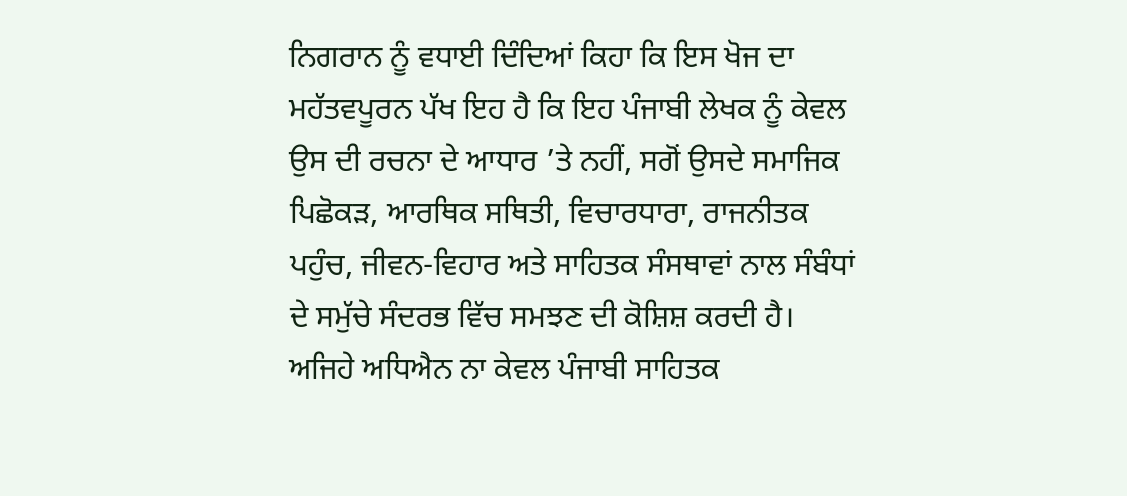ਨਿਗਰਾਨ ਨੂੰ ਵਧਾਈ ਦਿੰਦਿਆਂ ਕਿਹਾ ਕਿ ਇਸ ਖੋਜ ਦਾ ਮਹੱਤਵਪੂਰਨ ਪੱਖ ਇਹ ਹੈ ਕਿ ਇਹ ਪੰਜਾਬੀ ਲੇਖਕ ਨੂੰ ਕੇਵਲ ਉਸ ਦੀ ਰਚਨਾ ਦੇ ਆਧਾਰ ’ਤੇ ਨਹੀਂ, ਸਗੋਂ ਉਸਦੇ ਸਮਾਜਿਕ ਪਿਛੋਕੜ, ਆਰਥਿਕ ਸਥਿਤੀ, ਵਿਚਾਰਧਾਰਾ, ਰਾਜਨੀਤਕ ਪਹੁੰਚ, ਜੀਵਨ-ਵਿਹਾਰ ਅਤੇ ਸਾਹਿਤਕ ਸੰਸਥਾਵਾਂ ਨਾਲ ਸੰਬੰਧਾਂ ਦੇ ਸਮੁੱਚੇ ਸੰਦਰਭ ਵਿੱਚ ਸਮਝਣ ਦੀ ਕੋਸ਼ਿਸ਼ ਕਰਦੀ ਹੈ। ਅਜਿਹੇ ਅਧਿਐਨ ਨਾ ਕੇਵਲ ਪੰਜਾਬੀ ਸਾਹਿਤਕ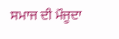ਸਮਾਜ ਦੀ ਮੌਜੂਦਾ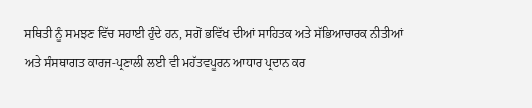ਸਥਿਤੀ ਨੂੰ ਸਮਝਣ ਵਿੱਚ ਸਹਾਈ ਹੁੰਦੇ ਹਨ, ਸਗੋਂ ਭਵਿੱਖ ਦੀਆਂ ਸਾਹਿਤਕ ਅਤੇ ਸੱਭਿਆਚਾਰਕ ਨੀਤੀਆਂ ਅਤੇ ਸੰਸਥਾਗਤ ਕਾਰਜ-ਪ੍ਰਣਾਲੀ ਲਈ ਵੀ ਮਹੱਤਵਪੂਰਨ ਆਧਾਰ ਪ੍ਰਦਾਨ ਕਰ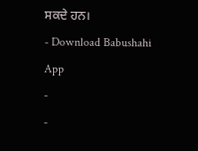ਸਕਦੇ ਹਨ।
- Download Babushahi App
-
-